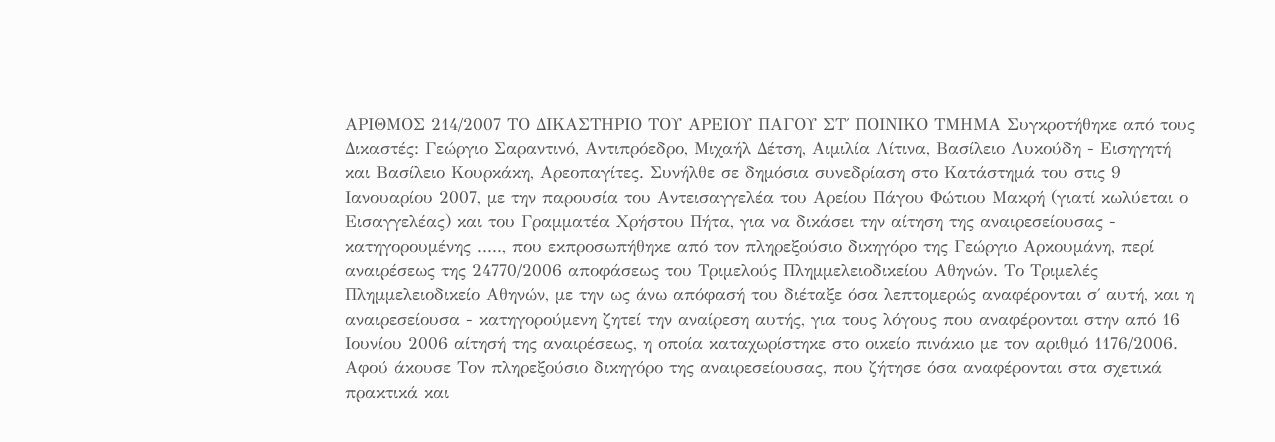ΑΡΙΘΜΟΣ 214/2007 ΤΟ ΔΙΚΑΣΤΗΡΙΟ ΤΟΥ ΑΡΕΙΟΥ ΠΑΓΟΥ ΣΤ΄ ΠΟΙΝΙΚΟ ΤΜΗΜΑ Συγκροτήθηκε από τους Δικαστές: Γεώργιο Σαραντινό, Αντιπρόεδρο, Μιχαήλ Δέτση, Αιμιλία Λίτινα, Βασίλειο Λυκούδη - Εισηγητή και Βασίλειο Κουρκάκη, Αρεοπαγίτες. Συνήλθε σε δημόσια συνεδρίαση στο Κατάστημά του στις 9 Ιανουαρίου 2007, με την παρουσία του Αντεισαγγελέα του Αρείου Πάγου Φώτιου Μακρή (γιατί κωλύεται ο Εισαγγελέας) και του Γραμματέα Χρήστου Πήτα, για να δικάσει την αίτηση της αναιρεσείουσας - κατηγορουμένης ....., που εκπροσωπήθηκε από τον πληρεξούσιο δικηγόρο της Γεώργιο Αρκουμάνη, περί αναιρέσεως της 24770/2006 αποφάσεως του Τριμελούς Πλημμελειοδικείου Αθηνών. Το Τριμελές Πλημμελειοδικείο Αθηνών, με την ως άνω απόφασή του διέταξε όσα λεπτομερώς αναφέρονται σ΄ αυτή, και η αναιρεσείουσα - κατηγορούμενη ζητεί την αναίρεση αυτής, για τους λόγους που αναφέρονται στην από 16 Ιουνίου 2006 αίτησή της αναιρέσεως, η οποία καταχωρίστηκε στο οικείο πινάκιο με τον αριθμό 1176/2006. Αφού άκουσε Τον πληρεξούσιο δικηγόρο της αναιρεσείουσας, που ζήτησε όσα αναφέρονται στα σχετικά πρακτικά και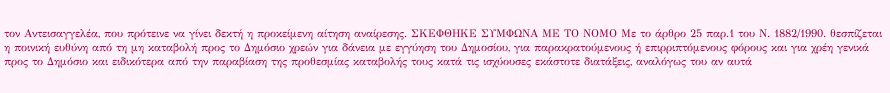τον Αντεισαγγελέα, που πρότεινε να γίνει δεκτή η προκείμενη αίτηση αναίρεσης. ΣΚΕΦΘΗΚΕ ΣΥΜΦΩΝΑ ΜΕ ΤΟ ΝΟΜΟ Με το άρθρο 25 παρ.1 του Ν. 1882/1990. θεσπίζεται η ποινική ευθύνη από τη μη καταβολή προς το Δημόσιο χρεών για δάνεια με εγγύηση του Δημοσίου, για παρακρατούμενους ή επιρριπτόμενους φόρους και για χρέη γενικά προς το Δημόσιο και ειδικότερα από την παραβίαση της προθεσμίας καταβολής τους κατά τις ισχύουσες εκάστοτε διατάξεις, αναλόγως του αν αυτά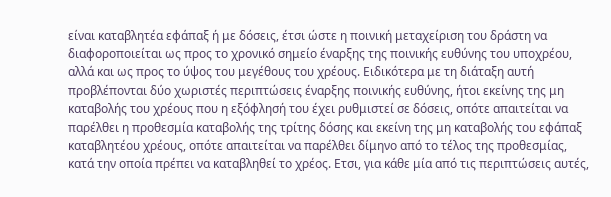είναι καταβλητέα εφάπαξ ή με δόσεις, έτσι ώστε η ποινική μεταχείριση του δράστη να διαφοροποιείται ως προς το χρονικό σημείο έναρξης της ποινικής ευθύνης του υποχρέου, αλλά και ως προς το ύψος του μεγέθους του χρέους. Ειδικότερα με τη διάταξη αυτή προβλέπονται δύο χωριστές περιπτώσεις έναρξης ποινικής ευθύνης, ήτοι εκείνης της μη καταβολής του χρέους που η εξόφλησή του έχει ρυθμιστεί σε δόσεις, οπότε απαιτείται να παρέλθει η προθεσμία καταβολής της τρίτης δόσης και εκείνη της μη καταβολής του εφάπαξ καταβλητέου χρέους, οπότε απαιτείται να παρέλθει δίμηνο από το τέλος της προθεσμίας, κατά την οποία πρέπει να καταβληθεί το χρέος. Ετσι, για κάθε μία από τις περιπτώσεις αυτές,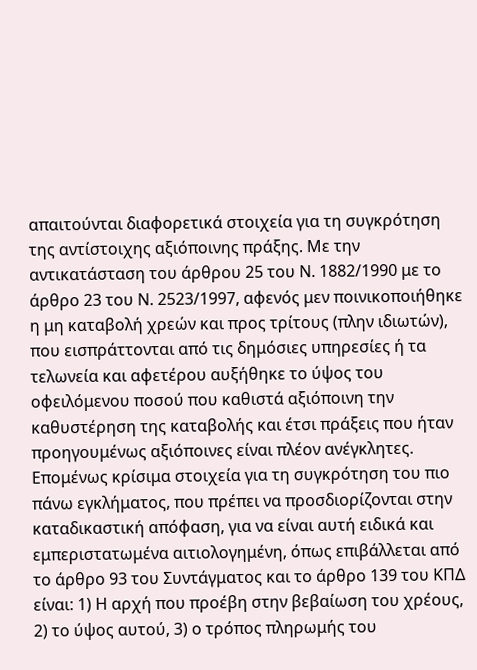απαιτούνται διαφορετικά στοιχεία για τη συγκρότηση της αντίστοιχης αξιόποινης πράξης. Με την αντικατάσταση του άρθρου 25 του Ν. 1882/1990 με το άρθρο 23 του Ν. 2523/1997, αφενός μεν ποινικοποιήθηκε η μη καταβολή χρεών και προς τρίτους (πλην ιδιωτών), που εισπράττονται από τις δημόσιες υπηρεσίες ή τα τελωνεία και αφετέρου αυξήθηκε το ύψος του οφειλόμενου ποσού που καθιστά αξιόποινη την καθυστέρηση της καταβολής και έτσι πράξεις που ήταν προηγουμένως αξιόποινες είναι πλέον ανέγκλητες. Επομένως κρίσιμα στοιχεία για τη συγκρότηση του πιο πάνω εγκλήματος, που πρέπει να προσδιορίζονται στην καταδικαστική απόφαση, για να είναι αυτή ειδικά και εμπεριστατωμένα αιτιολογημένη, όπως επιβάλλεται από το άρθρο 93 του Συντάγματος και το άρθρο 139 του ΚΠΔ είναι: 1) Η αρχή που προέβη στην βεβαίωση του χρέους, 2) το ύψος αυτού, 3) ο τρόπος πληρωμής του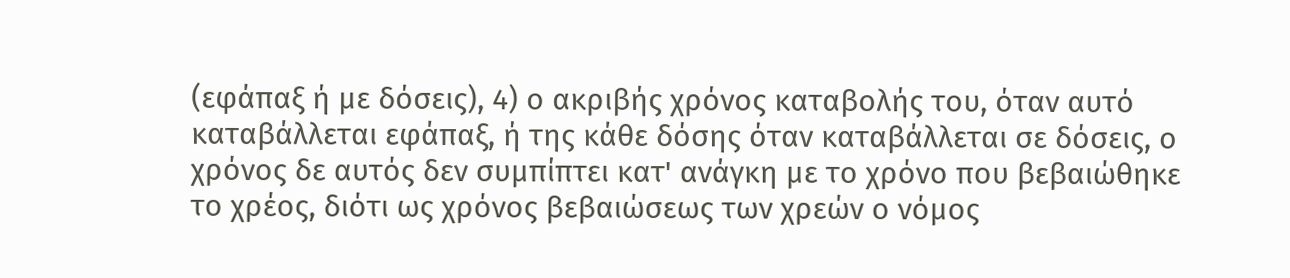(εφάπαξ ή με δόσεις), 4) ο ακριβής χρόνος καταβολής του, όταν αυτό καταβάλλεται εφάπαξ, ή της κάθε δόσης όταν καταβάλλεται σε δόσεις, ο χρόνος δε αυτός δεν συμπίπτει κατ' ανάγκη με το χρόνο που βεβαιώθηκε το χρέος, διότι ως χρόνος βεβαιώσεως των χρεών ο νόμος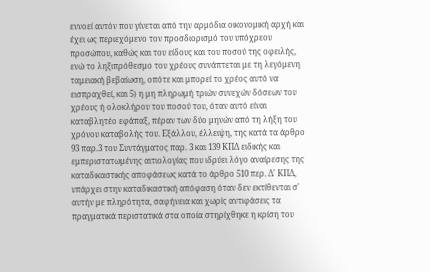εννοεί αυτόν που γίνεται από την αρμόδια οικονομική αρχή και έχει ως περιεχόμενο τον προσδιορισμό του υπόχρεου προσώπου, καθώς και του είδους και του ποσού της οφειλής, ενώ το ληξιπρόθεσμο του χρέους συνάπτεται με τη λεγόμενη ταμειακή βεβαίωση, οπότε και μπορεί το χρέος αυτό να εισπραχθεί, και 5) η μη πληρωμή τριών συνεχών δόσεων του χρέους ή ολοκλήρου του ποσού του, όταν αυτό είναι καταβλητέο εφάπαξ, πέραν των δύο μηνών από τη λήξη του χρόνου καταβολής του. Εξάλλου, έλλειψη, της κατά τα άρθρο 93 παρ.3 του Συντάγματος παρ. 3 και 139 ΚΠΔ ειδικής και εμπεριστατωμένης αιτιολογίας που ιδρύει λόγο αναίρεσης της καταδικαστικής αποφάσεως κατά το άρθρο 510 περ. Δ' ΚΠΔ, υπάρχει στην καταδικαστική απόφαση όταν δεν εκτίθενται σ' αυτήν με πληρότητα, σαφήνεια και χωρίς αντιφάσεις τα πραγματικά περιστατικά στα οποία στηρίχθηκε η κρίση του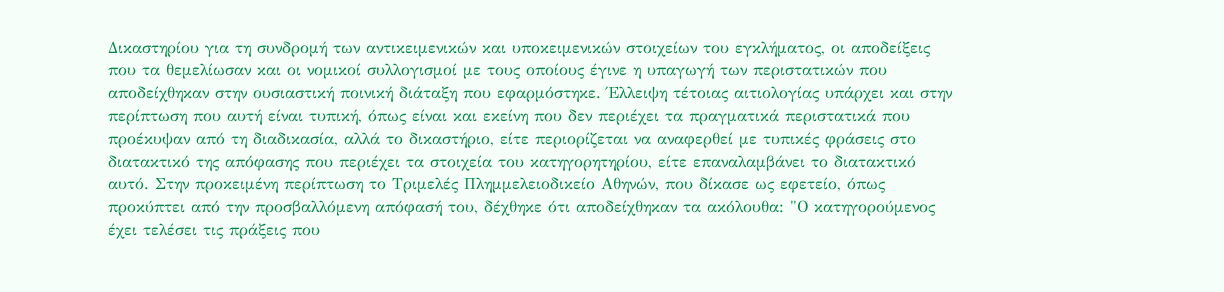Δικαστηρίου για τη συνδρομή των αντικειμενικών και υποκειμενικών στοιχείων του εγκλήματος, οι αποδείξεις που τα θεμελίωσαν και οι νομικοί συλλογισμοί με τους οποίους έγινε η υπαγωγή των περιστατικών που αποδείχθηκαν στην ουσιαστική ποινική διάταξη που εφαρμόστηκε. Έλλειψη τέτοιας αιτιολογίας υπάρχει και στην περίπτωση που αυτή είναι τυπική, όπως είναι και εκείνη που δεν περιέχει τα πραγματικά περιστατικά που προέκυψαν από τη διαδικασία, αλλά το δικαστήριο, είτε περιορίζεται να αναφερθεί με τυπικές φράσεις στο διατακτικό της απόφασης που περιέχει τα στοιχεία του κατηγορητηρίου, είτε επαναλαμβάνει το διατακτικό αυτό. Στην προκειμένη περίπτωση το Τριμελές Πλημμελειοδικείο Αθηνών, που δίκασε ως εφετείο, όπως προκύπτει από την προσβαλλόμενη απόφασή του, δέχθηκε ότι αποδείχθηκαν τα ακόλουθα: "Ο κατηγορούμενος έχει τελέσει τις πράξεις που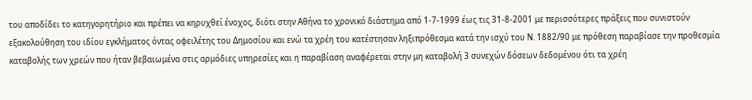του αποδίδει το κατηγορητήριο και πρέπει να κηρυχθεί ένοχος, διότι στην Αθήνα το χρονικό διάστημα από 1-7-1999 έως τις 31-8-2001 με περισσότερες πράξεις που συνιστούν εξακολούθηση του ιδίου εγκλήματος όντας οφειλέτης του Δημοσίου και ενώ τα χρέη του κατέστησαν ληξιπρόθεσμα κατά την ισχύ του Ν. 1882/90 με πρόθεση παραβίασε την προθεσμία καταβολής των χρεών που ήταν βεβαιωμένα στις αρμόδιες υπηρεσίες και η παραβίαση αναφέρεται στην μη καταβολή 3 συνεχών δόσεων δεδομένου ότι τα χρέη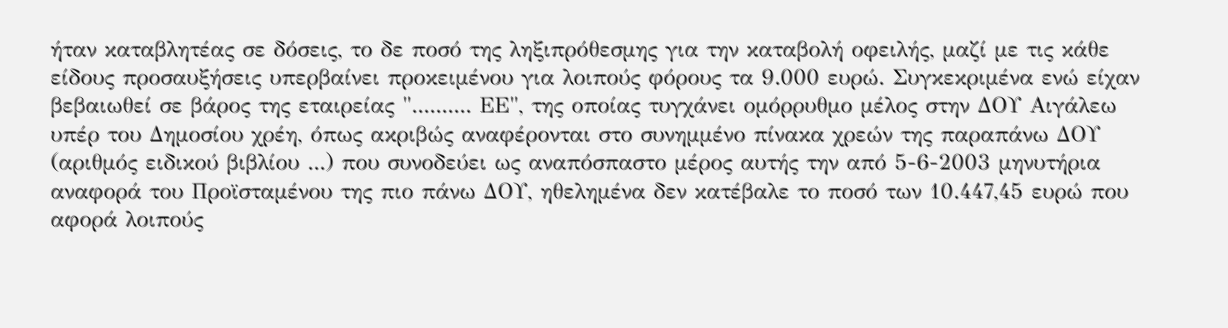ήταν καταβλητέας σε δόσεις, το δε ποσό της ληξιπρόθεσμης για την καταβολή οφειλής, μαζί με τις κάθε είδους προσαυξήσεις υπερβαίνει προκειμένου για λοιπούς φόρους τα 9.000 ευρώ. Συγκεκριμένα ενώ είχαν βεβαιωθεί σε βάρος της εταιρείας ".......... ΕΕ", της οποίας τυγχάνει ομόρρυθμο μέλος στην ΔΟΥ Αιγάλεω υπέρ του Δημοσίου χρέη, όπως ακριβώς αναφέρονται στο συνημμένο πίνακα χρεών της παραπάνω ΔΟΥ (αριθμός ειδικού βιβλίου ...) που συνοδεύει ως αναπόσπαστο μέρος αυτής την από 5-6-2003 μηνυτήρια αναφορά του Προϊσταμένου της πιο πάνω ΔΟΥ, ηθελημένα δεν κατέβαλε το ποσό των 10.447,45 ευρώ που αφορά λοιπούς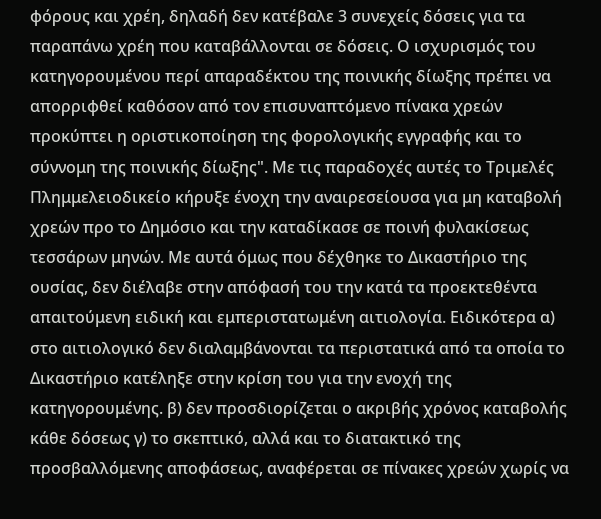φόρους και χρέη, δηλαδή δεν κατέβαλε 3 συνεχείς δόσεις για τα παραπάνω χρέη που καταβάλλονται σε δόσεις. Ο ισχυρισμός του κατηγορουμένου περί απαραδέκτου της ποινικής δίωξης πρέπει να απορριφθεί καθόσον από τον επισυναπτόμενο πίνακα χρεών προκύπτει η οριστικοποίηση της φορολογικής εγγραφής και το σύννομη της ποινικής δίωξης". Με τις παραδοχές αυτές το Τριμελές Πλημμελειοδικείο κήρυξε ένοχη την αναιρεσείουσα για μη καταβολή χρεών προ το Δημόσιο και την καταδίκασε σε ποινή φυλακίσεως τεσσάρων μηνών. Με αυτά όμως που δέχθηκε το Δικαστήριο της ουσίας, δεν διέλαβε στην απόφασή του την κατά τα προεκτεθέντα απαιτούμενη ειδική και εμπεριστατωμένη αιτιολογία. Ειδικότερα α) στο αιτιολογικό δεν διαλαμβάνονται τα περιστατικά από τα οποία το Δικαστήριο κατέληξε στην κρίση του για την ενοχή της κατηγορουμένης. β) δεν προσδιορίζεται ο ακριβής χρόνος καταβολής κάθε δόσεως γ) το σκεπτικό, αλλά και το διατακτικό της προσβαλλόμενης αποφάσεως, αναφέρεται σε πίνακες χρεών χωρίς να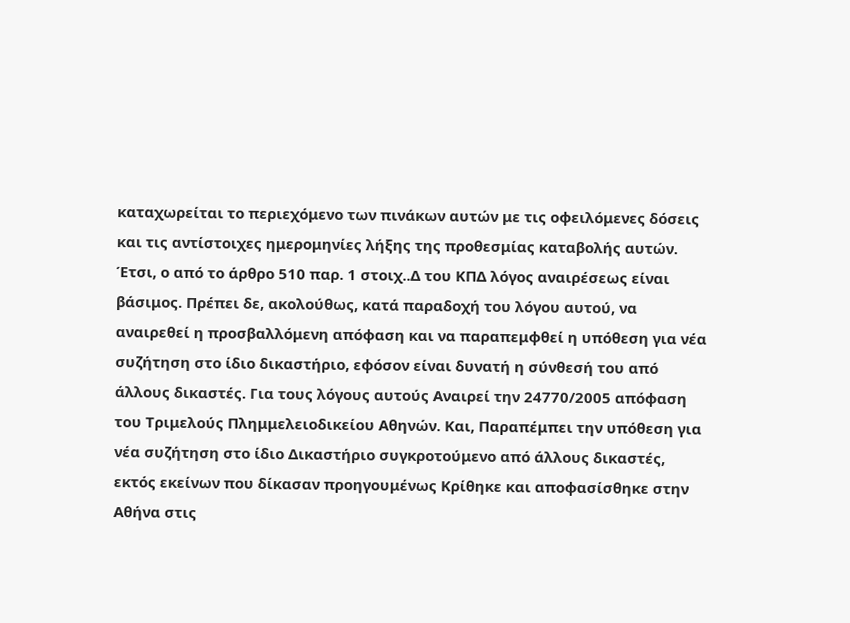καταχωρείται το περιεχόμενο των πινάκων αυτών με τις οφειλόμενες δόσεις και τις αντίστοιχες ημερομηνίες λήξης της προθεσμίας καταβολής αυτών. Έτσι, ο από το άρθρο 510 παρ. 1 στοιχ..Δ του ΚΠΔ λόγος αναιρέσεως είναι βάσιμος. Πρέπει δε, ακολούθως, κατά παραδοχή του λόγου αυτού, να αναιρεθεί η προσβαλλόμενη απόφαση και να παραπεμφθεί η υπόθεση για νέα συζήτηση στο ίδιο δικαστήριο, εφόσον είναι δυνατή η σύνθεσή του από άλλους δικαστές. Για τους λόγους αυτούς Αναιρεί την 24770/2005 απόφαση του Τριμελούς Πλημμελειοδικείου Αθηνών. Και, Παραπέμπει την υπόθεση για νέα συζήτηση στο ίδιο Δικαστήριο συγκροτούμενο από άλλους δικαστές, εκτός εκείνων που δίκασαν προηγουμένως Κρίθηκε και αποφασίσθηκε στην Αθήνα στις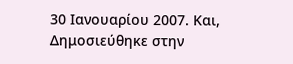30 Ιανουαρίου 2007. Και, Δημοσιεύθηκε στην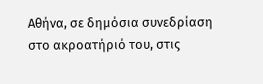Αθήνα, σε δημόσια συνεδρίαση στο ακροατήριό του, στις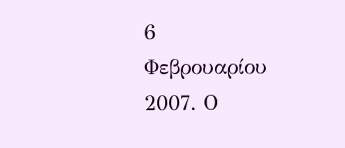6 Φεβρουαρίου 2007. Ο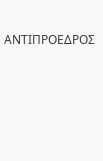ΑΝΤΙΠΡΟΕΔΡΟΣ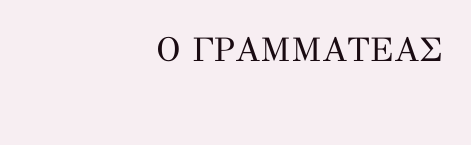Ο ΓΡΑΜΜΑΤΕΑΣ